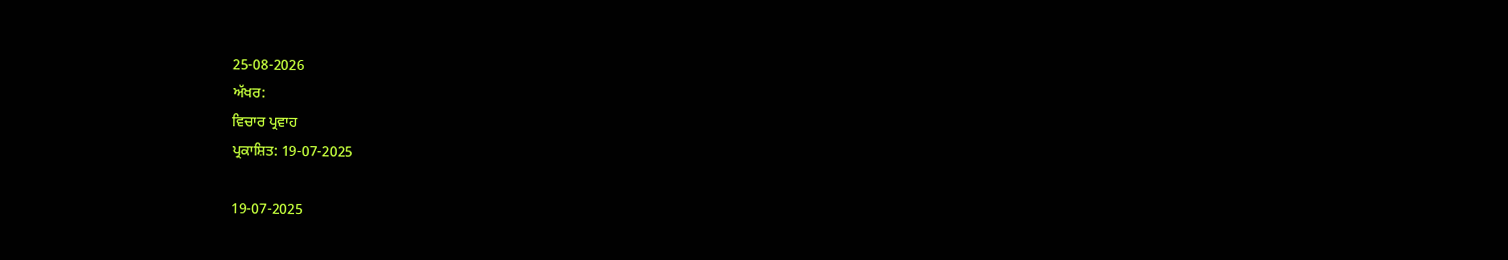25-08-2026
ਅੱਖਰ:
ਵਿਚਾਰ ਪ੍ਰਵਾਹ
ਪ੍ਰਕਾਸ਼ਿਤ: 19-07-2025

19-07-2025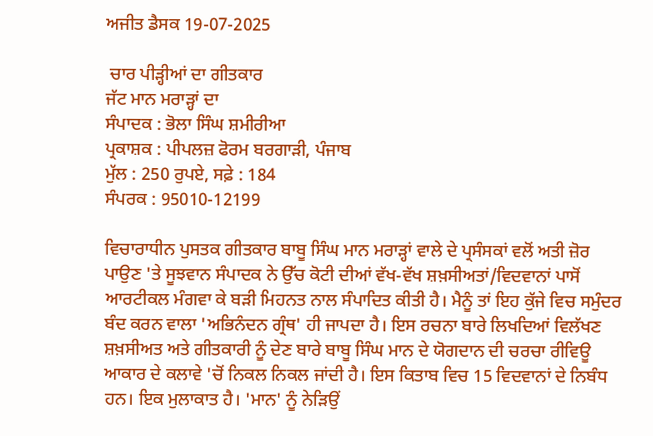ਅਜੀਤ ਡੈਸਕ 19-07-2025

 ਚਾਰ ਪੀੜ੍ਹੀਆਂ ਦਾ ਗੀਤਕਾਰ
ਜੱਟ ਮਾਨ ਮਰਾੜ੍ਹਾਂ ਦਾ
ਸੰਪਾਦਕ : ਭੋਲਾ ਸਿੰਘ ਸ਼ਮੀਰੀਆ
ਪ੍ਰਕਾਸ਼ਕ : ਪੀਪਲਜ਼ ਫੋਰਮ ਬਰਗਾੜੀ, ਪੰਜਾਬ
ਮੁੱਲ : 250 ਰੁਪਏ, ਸਫ਼ੇ : 184
ਸੰਪਰਕ : 95010-12199

ਵਿਚਾਰਾਧੀਨ ਪੁਸਤਕ ਗੀਤਕਾਰ ਬਾਬੂ ਸਿੰਘ ਮਾਨ ਮਰਾੜ੍ਹਾਂ ਵਾਲੇ ਦੇ ਪ੍ਰਸੰਸਕਾਂ ਵਲੋਂ ਅਤੀ ਜ਼ੋਰ ਪਾਉਣ 'ਤੇ ਸੂਝਵਾਨ ਸੰਪਾਦਕ ਨੇ ਉੱਚ ਕੋਟੀ ਦੀਆਂ ਵੱਖ-ਵੱਖ ਸ਼ਖ਼ਸੀਅਤਾਂ/ਵਿਦਵਾਨਾਂ ਪਾਸੋਂ ਆਰਟੀਕਲ ਮੰਗਵਾ ਕੇ ਬੜੀ ਮਿਹਨਤ ਨਾਲ ਸੰਪਾਦਿਤ ਕੀਤੀ ਹੈ। ਮੈਨੂੰ ਤਾਂ ਇਹ ਕੁੱਜੇ ਵਿਚ ਸਮੁੰਦਰ ਬੰਦ ਕਰਨ ਵਾਲਾ 'ਅਭਿਨੰਦਨ ਗ੍ਰੰਥ' ਹੀ ਜਾਪਦਾ ਹੈ। ਇਸ ਰਚਨਾ ਬਾਰੇ ਲਿਖਦਿਆਂ ਵਿਲੱਖਣ ਸ਼ਖ਼ਸੀਅਤ ਅਤੇ ਗੀਤਕਾਰੀ ਨੂੰ ਦੇਣ ਬਾਰੇ ਬਾਬੂ ਸਿੰਘ ਮਾਨ ਦੇ ਯੋਗਦਾਨ ਦੀ ਚਰਚਾ ਰੀਵਿਊ ਆਕਾਰ ਦੇ ਕਲਾਵੇ 'ਚੋਂ ਨਿਕਲ ਨਿਕਲ ਜਾਂਦੀ ਹੈ। ਇਸ ਕਿਤਾਬ ਵਿਚ 15 ਵਿਦਵਾਨਾਂ ਦੇ ਨਿਬੰਧ ਹਨ। ਇਕ ਮੁਲਾਕਾਤ ਹੈ। 'ਮਾਨ' ਨੂੰ ਨੇੜਿਉਂ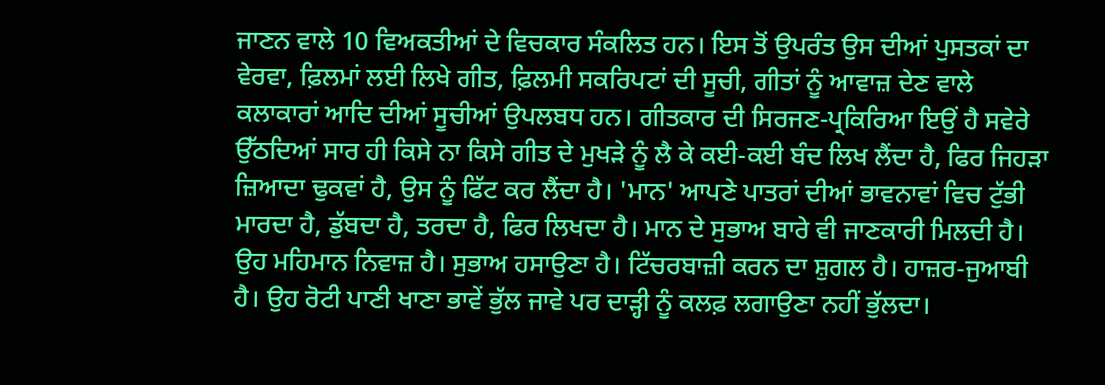ਜਾਣਨ ਵਾਲੇ 10 ਵਿਅਕਤੀਆਂ ਦੇ ਵਿਚਕਾਰ ਸੰਕਲਿਤ ਹਨ। ਇਸ ਤੋਂ ਉਪਰੰਤ ਉਸ ਦੀਆਂ ਪੁਸਤਕਾਂ ਦਾ ਵੇਰਵਾ, ਫ਼ਿਲਮਾਂ ਲਈ ਲਿਖੇ ਗੀਤ, ਫ਼ਿਲਮੀ ਸਕਰਿਪਟਾਂ ਦੀ ਸੂਚੀ, ਗੀਤਾਂ ਨੂੰ ਆਵਾਜ਼ ਦੇਣ ਵਾਲੇ ਕਲਾਕਾਰਾਂ ਆਦਿ ਦੀਆਂ ਸੂਚੀਆਂ ਉਪਲਬਧ ਹਨ। ਗੀਤਕਾਰ ਦੀ ਸਿਰਜਣ-ਪ੍ਰਕਿਰਿਆ ਇਉਂ ਹੈ ਸਵੇਰੇ ਉੱਠਦਿਆਂ ਸਾਰ ਹੀ ਕਿਸੇ ਨਾ ਕਿਸੇ ਗੀਤ ਦੇ ਮੁਖੜੇ ਨੂੰ ਲੈ ਕੇ ਕਈ-ਕਈ ਬੰਦ ਲਿਖ ਲੈਂਦਾ ਹੈ, ਫਿਰ ਜਿਹੜਾ ਜ਼ਿਆਦਾ ਢੁਕਵਾਂ ਹੈ, ਉਸ ਨੂੰ ਫਿੱਟ ਕਰ ਲੈਂਦਾ ਹੈ। 'ਮਾਨ' ਆਪਣੇ ਪਾਤਰਾਂ ਦੀਆਂ ਭਾਵਨਾਵਾਂ ਵਿਚ ਟੁੱਭੀ ਮਾਰਦਾ ਹੈ, ਡੁੱਬਦਾ ਹੈ, ਤਰਦਾ ਹੈ, ਫਿਰ ਲਿਖਦਾ ਹੈ। ਮਾਨ ਦੇ ਸੁਭਾਅ ਬਾਰੇ ਵੀ ਜਾਣਕਾਰੀ ਮਿਲਦੀ ਹੈ। ਉਹ ਮਹਿਮਾਨ ਨਿਵਾਜ਼ ਹੈ। ਸੁਭਾਅ ਹਸਾਉਣਾ ਹੈ। ਟਿੱਚਰਬਾਜ਼ੀ ਕਰਨ ਦਾ ਸ਼ੁਗਲ ਹੈ। ਹਾਜ਼ਰ-ਜੁਆਬੀ ਹੈ। ਉਹ ਰੋਟੀ ਪਾਣੀ ਖਾਣਾ ਭਾਵੇਂ ਭੁੱਲ ਜਾਵੇ ਪਰ ਦਾੜ੍ਹੀ ਨੂੰ ਕਲਫ਼ ਲਗਾਉਣਾ ਨਹੀਂ ਭੁੱਲਦਾ।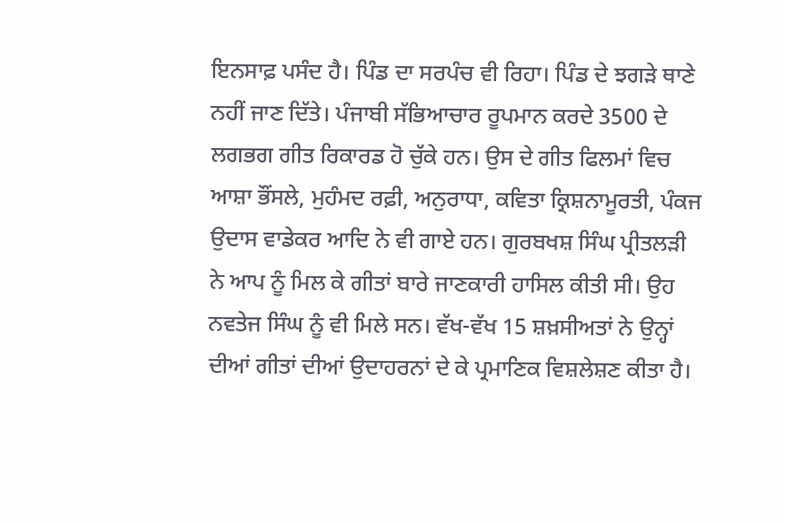ਇਨਸਾਫ਼ ਪਸੰਦ ਹੈ। ਪਿੰਡ ਦਾ ਸਰਪੰਚ ਵੀ ਰਿਹਾ। ਪਿੰਡ ਦੇ ਝਗੜੇ ਥਾਣੇ ਨਹੀਂ ਜਾਣ ਦਿੱਤੇ। ਪੰਜਾਬੀ ਸੱਭਿਆਚਾਰ ਰੂਪਮਾਨ ਕਰਦੇ 3500 ਦੇ ਲਗਭਗ ਗੀਤ ਰਿਕਾਰਡ ਹੋ ਚੁੱਕੇ ਹਨ। ਉਸ ਦੇ ਗੀਤ ਫਿਲਮਾਂ ਵਿਚ ਆਸ਼ਾ ਭੌਂਸਲੇ, ਮੁਹੰਮਦ ਰਫ਼ੀ, ਅਨੁਰਾਧਾ, ਕਵਿਤਾ ਕ੍ਰਿਸ਼ਨਾਮੂਰਤੀ, ਪੰਕਜ ਉਦਾਸ ਵਾਡੇਕਰ ਆਦਿ ਨੇ ਵੀ ਗਾਏ ਹਨ। ਗੁਰਬਖਸ਼ ਸਿੰਘ ਪ੍ਰੀਤਲੜੀ ਨੇ ਆਪ ਨੂੰ ਮਿਲ ਕੇ ਗੀਤਾਂ ਬਾਰੇ ਜਾਣਕਾਰੀ ਹਾਸਿਲ ਕੀਤੀ ਸੀ। ਉਹ ਨਵਤੇਜ ਸਿੰਘ ਨੂੰ ਵੀ ਮਿਲੇ ਸਨ। ਵੱਖ-ਵੱਖ 15 ਸ਼ਖ਼ਸੀਅਤਾਂ ਨੇ ਉਨ੍ਹਾਂ ਦੀਆਂ ਗੀਤਾਂ ਦੀਆਂ ਉਦਾਹਰਨਾਂ ਦੇ ਕੇ ਪ੍ਰਮਾਣਿਕ ਵਿਸ਼ਲੇਸ਼ਣ ਕੀਤਾ ਹੈ।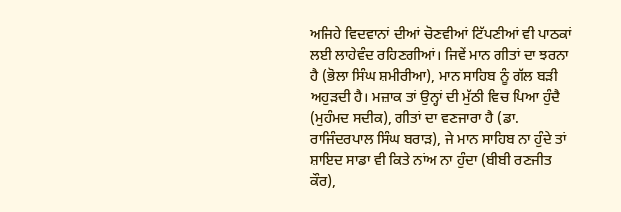ਅਜਿਹੇ ਵਿਦਵਾਨਾਂ ਦੀਆਂ ਚੋਣਵੀਆਂ ਟਿੱਪਣੀਆਂ ਵੀ ਪਾਠਕਾਂ ਲਈ ਲਾਹੇਵੰਦ ਰਹਿਣਗੀਆਂ। ਜਿਵੇਂ ਮਾਨ ਗੀਤਾਂ ਦਾ ਝਰਨਾ ਹੈ (ਭੋਲਾ ਸਿੰਘ ਸ਼ਮੀਰੀਆ), ਮਾਨ ਸਾਹਿਬ ਨੂੰ ਗੱਲ ਬੜੀ ਅਹੁੜਦੀ ਹੈ। ਮਜ਼ਾਕ ਤਾਂ ਉਨ੍ਹਾਂ ਦੀ ਮੁੱਠੀ ਵਿਚ ਪਿਆ ਹੁੰਦੈ (ਮੁਹੰਮਦ ਸਦੀਕ), ਗੀਤਾਂ ਦਾ ਵਣਜਾਰਾ ਹੈ (ਡਾ. ਰਾਜਿੰਦਰਪਾਲ ਸਿੰਘ ਬਰਾੜ), ਜੇ ਮਾਨ ਸਾਹਿਬ ਨਾ ਹੁੰਦੇ ਤਾਂ ਸ਼ਾਇਦ ਸਾਡਾ ਵੀ ਕਿਤੇ ਨਾਂਅ ਨਾ ਹੁੰਦਾ (ਬੀਬੀ ਰਣਜੀਤ ਕੌਰ),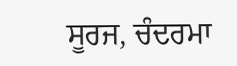ਸੂਰਜ, ਚੰਦਰਮਾ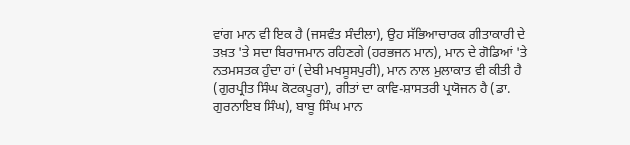ਵਾਂਗ ਮਾਨ ਵੀ ਇਕ ਹੈ (ਜਸਵੰਤ ਸੰਦੀਲਾ), ਉਹ ਸੱਭਿਆਚਾਰਕ ਗੀਤਾਕਾਰੀ ਦੇ ਤਖ਼ਤ 'ਤੇ ਸਦਾ ਬਿਰਾਜਮਾਨ ਰਹਿਣਗੇ (ਹਰਭਜਨ ਮਾਨ), ਮਾਨ ਦੇ ਗੋਡਿਆਂ 'ਤੇ ਨਤਮਸਤਕ ਹੁੰਦਾ ਹਾਂ (ਦੇਬੀ ਮਖਸੂਸਪੁਰੀ), ਮਾਨ ਨਾਲ ਮੁਲਾਕਾਤ ਵੀ ਕੀਤੀ ਹੈ (ਗੁਰਪ੍ਰੀਤ ਸਿੰਘ ਕੋਟਕਪੂਰਾ), ਗੀਤਾਂ ਦਾ ਕਾਵਿ-ਸ਼ਾਸਤਰੀ ਪ੍ਰਯੋਜਨ ਹੈ (ਡਾ. ਗੁਰਨਾਇਬ ਸਿੰਘ), ਬਾਬੂ ਸਿੰਘ ਮਾਨ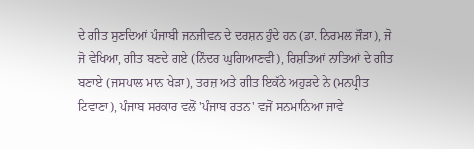ਦੇ ਗੀਤ ਸੁਣਦਿਆਂ ਪੰਜਾਬੀ ਜਨਜੀਵਨ ਦੇ ਦਰਸ਼ਨ ਹੁੰਦੇ ਹਨ (ਡਾ. ਨਿਰਮਲ ਜੌੜਾ), ਜੋ ਜੋ ਵੇਖਿਆ, ਗੀਤ ਬਣਦੇ ਗਏ (ਨਿੰਦਰ ਘੁਗਿਆਣਵੀ), ਰਿਸ਼ਤਿਆਂ ਨਾਤਿਆਂ ਦੇ ਗੀਤ ਬਣਾਏ (ਜਸਪਾਲ ਮਾਨ ਖੇੜਾ), ਤਰਜ਼ ਅਤੇ ਗੀਤ ਇਕੱਠੇ ਅਹੁੜਦੇ ਨੇ (ਮਨਪ੍ਰੀਤ ਟਿਵਾਣਾ), ਪੰਜਾਬ ਸਰਕਾਰ ਵਲੋਂ 'ਪੰਜਾਬ ਰਤਨ' ਵਜੋਂ ਸਨਮਾਨਿਆ ਜਾਵੇ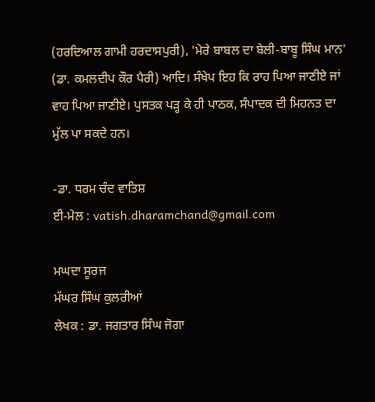(ਹਰਦਿਆਲ ਗਾਮੀ ਹਰਦਾਸਪੁਰੀ), 'ਮੇਰੇ ਬਾਬਲ ਦਾ ਬੇਲੀ-ਬਾਬੂ ਸਿੰਘ ਮਾਨ' (ਡਾ. ਕਮਲਦੀਪ ਕੌਰ ਪੈਰੀ) ਆਦਿ। ਸੰਖੇਪ ਇਹ ਕਿ ਰਾਹ ਪਿਆ ਜਾਣੀਏ ਜਾਂ ਵਾਹ ਪਿਆ ਜਾਣੀਏ। ਪੁਸਤਕ ਪੜ੍ਹ ਕੇ ਹੀ ਪਾਠਕ, ਸੰਪਾਦਕ ਦੀ ਮਿਹਨਤ ਦਾ ਮੁੱਲ ਪਾ ਸਕਦੇ ਹਨ।

-ਡਾ. ਧਰਮ ਚੰਦ ਵਾਤਿਸ਼
ਈ-ਮੇਲ : vatish.dharamchand@gmail.com

ਮਘਦਾ ਸੂਰਜ
ਮੱਘਰ ਸਿੰਘ ਕੁਲਰੀਆਂ
ਲੇਖਕ : ਡਾ. ਜਗਤਾਰ ਸਿੰਘ ਜੋਗਾ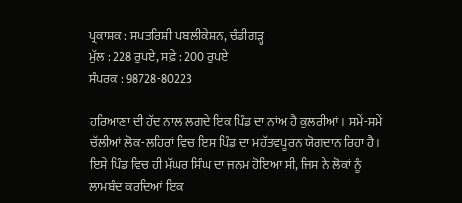ਪ੍ਰਕਾਸ਼ਕ : ਸਪਤਰਿਸ਼ੀ ਪਬਲੀਕੇਸ਼ਨ, ਚੰਡੀਗੜ੍ਹ
ਮੁੱਲ : 228 ਰੁਪਏ, ਸਫ਼ੇ : 200 ਰੁਪਏ
ਸੰਪਰਕ : 98728-80223

ਹਰਿਆਣਾ ਦੀ ਹੱਦ ਨਾਲ ਲਗਦੇ ਇਕ ਪਿੰਡ ਦਾ ਨਾਂਅ ਹੈ ਕੁਲਰੀਆਂ। ਸਮੇਂ-ਸਮੇਂ ਚੱਲੀਆਂ ਲੋਕ-ਲਹਿਰਾਂ ਵਿਚ ਇਸ ਪਿੰਡ ਦਾ ਮਹੱਤਵਪੂਰਨ ਯੋਗਦਾਨ ਰਿਹਾ ਹੈ। ਇਸੇ ਪਿੰਡ ਵਿਚ ਹੀ ਮੱਘਰ ਸਿੰਘ ਦਾ ਜਨਮ ਹੋਇਆ ਸੀ, ਜਿਸ ਨੇ ਲੋਕਾਂ ਨੂੰ ਲਾਮਬੰਦ ਕਰਦਿਆਂ ਇਕ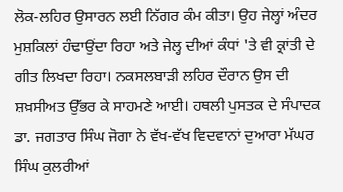ਲੋਕ-ਲਹਿਰ ਉਸਾਰਨ ਲਈ ਨਿੱਗਰ ਕੰਮ ਕੀਤਾ। ਉਹ ਜੇਲ੍ਹਾਂ ਅੰਦਰ ਮੁਸ਼ਕਿਲਾਂ ਹੰਢਾਉਂਦਾ ਰਿਹਾ ਅਤੇ ਜੇਲ੍ਹ ਦੀਆਂ ਕੰਧਾਂ 'ਤੇ ਵੀ ਕ੍ਰਾਂਤੀ ਦੇ ਗੀਤ ਲਿਖਦਾ ਰਿਹਾ। ਨਕਸਲਬਾੜੀ ਲਹਿਰ ਦੌਰਾਨ ਉਸ ਦੀ ਸ਼ਖ਼ਸੀਅਤ ਉੱਭਰ ਕੇ ਸਾਹਮਣੇ ਆਈ। ਹਥਲੀ ਪੁਸਤਕ ਦੇ ਸੰਪਾਦਕ ਡਾ. ਜਗਤਾਰ ਸਿੰਘ ਜੋਗਾ ਨੇ ਵੱਖ-ਵੱਖ ਵਿਦਵਾਨਾਂ ਦੁਆਰਾ ਮੱਘਰ ਸਿੰਘ ਕੁਲਰੀਆਂ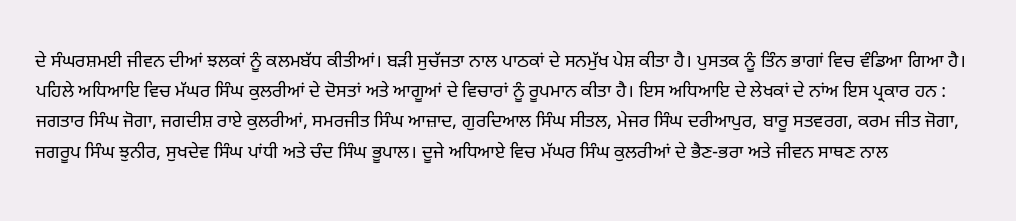ਦੇ ਸੰਘਰਸ਼ਮਈ ਜੀਵਨ ਦੀਆਂ ਝਲਕਾਂ ਨੂੰ ਕਲਮਬੱਧ ਕੀਤੀਆਂ। ਬੜੀ ਸੁਚੱਜਤਾ ਨਾਲ ਪਾਠਕਾਂ ਦੇ ਸਨਮੁੱਖ ਪੇਸ਼ ਕੀਤਾ ਹੈ। ਪੁਸਤਕ ਨੂੰ ਤਿੰਨ ਭਾਗਾਂ ਵਿਚ ਵੰਡਿਆ ਗਿਆ ਹੈ। ਪਹਿਲੇ ਅਧਿਆਇ ਵਿਚ ਮੱਘਰ ਸਿੰਘ ਕੁਲਰੀਆਂ ਦੇ ਦੋਸਤਾਂ ਅਤੇ ਆਗੂਆਂ ਦੇ ਵਿਚਾਰਾਂ ਨੂੰ ਰੂਪਮਾਨ ਕੀਤਾ ਹੈ। ਇਸ ਅਧਿਆਇ ਦੇ ਲੇਖਕਾਂ ਦੇ ਨਾਂਅ ਇਸ ਪ੍ਰਕਾਰ ਹਨ : ਜਗਤਾਰ ਸਿੰਘ ਜੋਗਾ, ਜਗਦੀਸ਼ ਰਾਏ ਕੁਲਰੀਆਂ, ਸਮਰਜੀਤ ਸਿੰਘ ਆਜ਼ਾਦ, ਗੁਰਦਿਆਲ ਸਿੰਘ ਸੀਤਲ, ਮੇਜਰ ਸਿੰਘ ਦਰੀਆਪੁਰ, ਬਾਰੂ ਸਤਵਰਗ, ਕਰਮ ਜੀਤ ਜੋਗਾ, ਜਗਰੂਪ ਸਿੰਘ ਝੁਨੀਰ, ਸੁਖਦੇਵ ਸਿੰਘ ਪਾਂਧੀ ਅਤੇ ਚੰਦ ਸਿੰਘ ਭੂਪਾਲ। ਦੂਜੇ ਅਧਿਆਏ ਵਿਚ ਮੱਘਰ ਸਿੰਘ ਕੁਲਰੀਆਂ ਦੇ ਭੈਣ-ਭਰਾ ਅਤੇ ਜੀਵਨ ਸਾਥਣ ਨਾਲ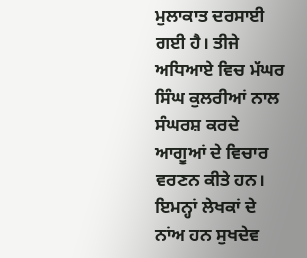ਮੁਲਾਕਾਤ ਦਰਸਾਈ ਗਈ ਹੈ। ਤੀਜੇ ਅਧਿਆਏ ਵਿਚ ਮੱਘਰ ਸਿੰਘ ਕੁਲਰੀਆਂ ਨਾਲ ਸੰਘਰਸ਼ ਕਰਦੇ ਆਗੂਆਂ ਦੇ ਵਿਚਾਰ ਵਰਣਨ ਕੀਤੇ ਹਨ। ਇਮਨ੍ਹਾਂ ਲੇਖਕਾਂ ਦੇ ਨਾਂਅ ਹਨ ਸੁਖਦੇਵ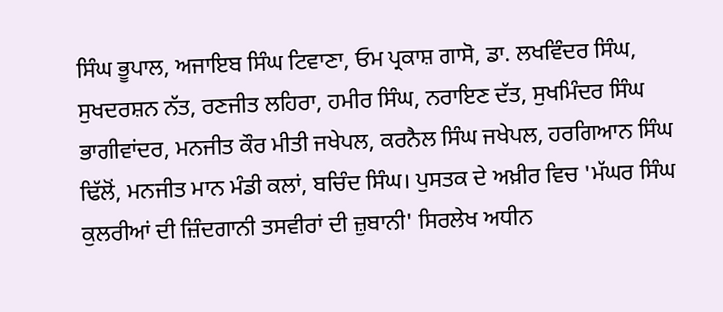ਸਿੰਘ ਭੂਪਾਲ, ਅਜਾਇਬ ਸਿੰਘ ਟਿਵਾਣਾ, ਓਮ ਪ੍ਰਕਾਸ਼ ਗਾਸੋ, ਡਾ. ਲਖਵਿੰਦਰ ਸਿੰਘ, ਸੁਖਦਰਸ਼ਨ ਨੱਤ, ਰਣਜੀਤ ਲਹਿਰਾ, ਹਮੀਰ ਸਿੰਘ, ਨਰਾਇਣ ਦੱਤ, ਸੁਖਮਿੰਦਰ ਸਿੰਘ ਭਾਗੀਵਾਂਦਰ, ਮਨਜੀਤ ਕੌਰ ਮੀਤੀ ਜਖੇਪਲ, ਕਰਨੈਲ ਸਿੰਘ ਜਖੇਪਲ, ਹਰਗਿਆਨ ਸਿੰਘ ਢਿੱਲੋਂ, ਮਨਜੀਤ ਮਾਨ ਮੰਡੀ ਕਲਾਂ, ਬਚਿੰਦ ਸਿੰਘ। ਪੁਸਤਕ ਦੇ ਅਖ਼ੀਰ ਵਿਚ 'ਮੱਘਰ ਸਿੰਘ ਕੁਲਰੀਆਂ ਦੀ ਜ਼ਿੰਦਗਾਨੀ ਤਸਵੀਰਾਂ ਦੀ ਜ਼ੁਬਾਨੀ' ਸਿਰਲੇਖ ਅਧੀਨ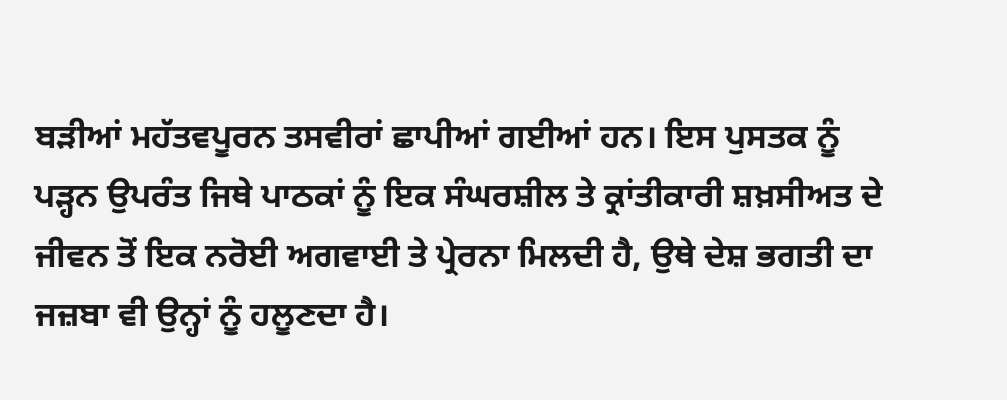ਬੜੀਆਂ ਮਹੱਤਵਪੂਰਨ ਤਸਵੀਰਾਂ ਛਾਪੀਆਂ ਗਈਆਂ ਹਨ। ਇਸ ਪੁਸਤਕ ਨੂੰ ਪੜ੍ਹਨ ਉਪਰੰਤ ਜਿਥੇ ਪਾਠਕਾਂ ਨੂੰ ਇਕ ਸੰਘਰਸ਼ੀਲ ਤੇ ਕ੍ਰਾਂਤੀਕਾਰੀ ਸ਼ਖ਼ਸੀਅਤ ਦੇ ਜੀਵਨ ਤੋਂ ਇਕ ਨਰੋਈ ਅਗਵਾਈ ਤੇ ਪ੍ਰੇਰਨਾ ਮਿਲਦੀ ਹੈ, ਉਥੇ ਦੇਸ਼ ਭਗਤੀ ਦਾ ਜਜ਼ਬਾ ਵੀ ਉਨ੍ਹਾਂ ਨੂੰ ਹਲੂਣਦਾ ਹੈ।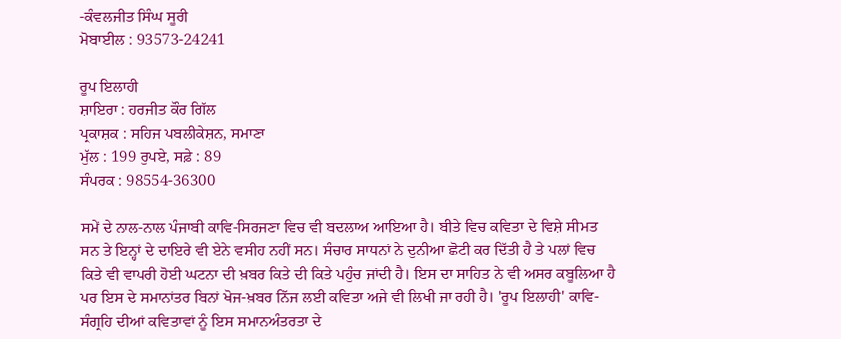-ਕੰਵਲਜੀਤ ਸਿੰਘ ਸੂਰੀ
ਮੋਬਾਈਲ : 93573-24241

ਰੂਪ ਇਲਾਹੀ
ਸ਼ਾਇਰਾ : ਹਰਜੀਤ ਕੌਰ ਗਿੱਲ
ਪ੍ਰਕਾਸ਼ਕ : ਸਹਿਜ ਪਬਲੀਕੇਸ਼ਨ, ਸਮਾਣਾ
ਮੁੱਲ : 199 ਰੁਪਏ, ਸਫ਼ੇ : 89
ਸੰਪਰਕ : 98554-36300

ਸਮੇਂ ਦੇ ਨਾਲ-ਨਾਲ ਪੰਜਾਬੀ ਕਾਵਿ-ਸਿਰਜਣਾ ਵਿਚ ਵੀ ਬਦਲਾਅ ਆਇਆ ਹੈ। ਬੀਤੇ ਵਿਚ ਕਵਿਤਾ ਦੇ ਵਿਸ਼ੇ ਸੀਮਤ ਸਨ ਤੇ ਇਨ੍ਹਾਂ ਦੇ ਦਾਇਰੇ ਵੀ ਏਨੇ ਵਸੀਹ ਨਹੀਂ ਸਨ। ਸੰਚਾਰ ਸਾਧਨਾਂ ਨੇ ਦੁਨੀਆ ਛੋਟੀ ਕਰ ਦਿੱਤੀ ਹੈ ਤੇ ਪਲਾਂ ਵਿਚ ਕਿਤੇ ਵੀ ਵਾਪਰੀ ਹੋਈ ਘਟਨਾ ਦੀ ਖ਼ਬਰ ਕਿਤੇ ਦੀ ਕਿਤੇ ਪਹੁੰਚ ਜਾਂਦੀ ਹੈ। ਇਸ ਦਾ ਸਾਹਿਤ ਨੇ ਵੀ ਅਸਰ ਕਬੂਲਿਆ ਹੈ ਪਰ ਇਸ ਦੇ ਸਮਾਨਾਂਤਰ ਬਿਨਾਂ ਖੋਜ-ਖ਼ਬਰ ਨਿੱਜ ਲਈ ਕਵਿਤਾ ਅਜੇ ਵੀ ਲਿਖੀ ਜਾ ਰਹੀ ਹੈ। 'ਰੂਪ ਇਲਾਹੀ' ਕਾਵਿ-ਸੰਗ੍ਰਹਿ ਦੀਆਂ ਕਵਿਤਾਵਾਂ ਨੂੰ ਇਸ ਸਮਾਨਅੰਤਰਤਾ ਦੇ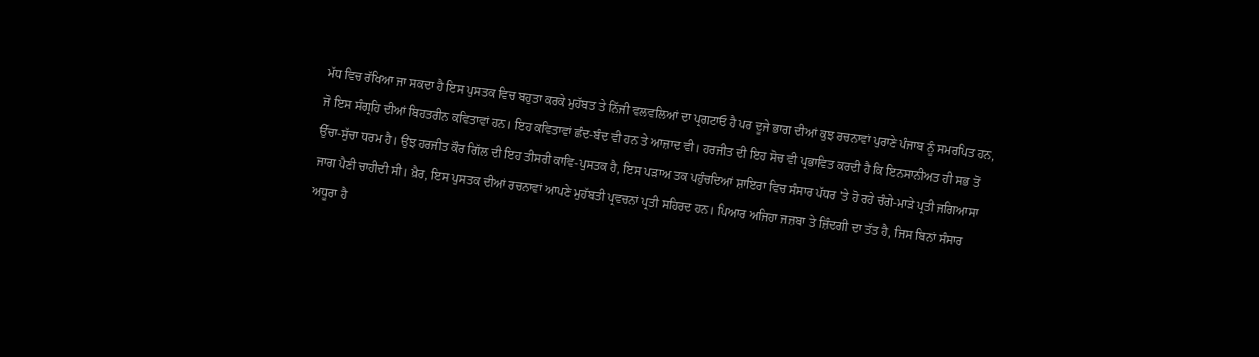ਮੱਧ ਵਿਚ ਰੱਖਿਆ ਜਾ ਸਕਦਾ ਹੈ ਇਸ ਪੁਸਤਕ ਵਿਚ ਬਹੁਤਾ ਕਰਕੇ ਮੁਹੱਬਤ ਤੇ ਨਿੱਜੀ ਵਲਵਲਿਆਂ ਦਾ ਪ੍ਰਗਟਾਓ ਹੈ ਪਰ ਦੂਜੇ ਭਾਗ ਦੀਆਂ ਕੁਝ ਰਚਨਾਵਾਂ ਪੁਰਾਣੇ ਪੰਜਾਬ ਨੂੰ ਸਮਰਪਿਤ ਹਨ, ਜੋ ਇਸ ਸੰਗ੍ਰਹਿ ਦੀਆਂ ਬਿਹਤਰੀਨ ਕਵਿਤਾਵਾਂ ਹਨ। ਇਹ ਕਵਿਤਾਵਾਂ ਛੰਦ-ਬੰਦ ਵੀ ਹਨ ਤੇ ਆਜ਼ਾਦ ਵੀ। ਹਰਜੀਤ ਦੀ ਇਹ ਸੋਚ ਵੀ ਪ੍ਰਭਾਵਿਤ ਕਰਦੀ ਹੈ ਕਿ ਇਨਸਾਨੀਅਤ ਹੀ ਸਭ ਤੋਂ ਉੱਚਾ-ਸੁੱਚਾ ਧਰਮ ਹੈ। ਉਂਝ ਹਰਜੀਤ ਕੌਰ ਗਿੱਲ ਦੀ ਇਹ ਤੀਸਰੀ ਕਾਵਿ-ਪੁਸਤਕ ਹੈ, ਇਸ ਪੜਾਅ ਤਕ ਪਹੁੰਚਦਿਆਂ ਸ਼ਾਇਰਾ ਵਿਚ ਸੰਸਾਰ ਪੱਧਰ 'ਤੇ ਹੋ ਰਹੇ ਚੰਗੇ-ਮਾੜੇ ਪ੍ਰਤੀ ਜਗਿਆਸਾ ਜਾਗ ਪੈਣੀ ਚਾਹੀਦੀ ਸੀ। ਖ਼ੈਰ, ਇਸ ਪੁਸਤਕ ਦੀਆਂ ਰਚਨਾਵਾਂ ਆਪਣੇ ਮੁਹੱਬਤੀ ਪ੍ਰਵਚਨਾਂ ਪ੍ਰਤੀ ਸਹਿਰਦ ਹਨ। ਪਿਆਰ ਅਜਿਹਾ ਜਜ਼ਬਾ ਤੇ ਜ਼ਿੰਦਗੀ ਦਾ ਤੱਤ ਹੈ, ਜਿਸ ਬਿਨਾਂ ਸੰਸਾਰ ਅਧੂਰਾ ਹੈ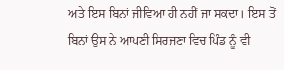ਅਤੇ ਇਸ ਬਿਨਾਂ ਜੀਵਿਆ ਹੀ ਨਹੀਂ ਜਾ ਸਕਦਾ। ਇਸ ਤੋਂ ਬਿਨਾਂ ਉਸ ਨੇ ਆਪਣੀ ਸਿਰਜਣਾ ਵਿਚ ਪਿੰਡ ਨੂੰ ਵੀ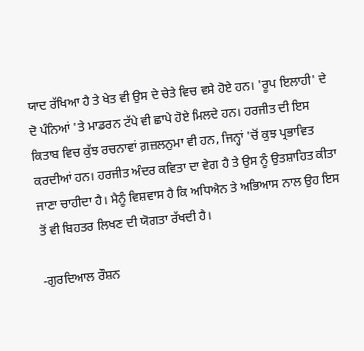ਯਾਦ ਰੱਖਿਆ ਹੈ ਤੇ ਖੇਤ ਵੀ ਉਸ ਦੇ ਚੇਤੇ ਵਿਚ ਵਸੇ ਹੋਏ ਹਨ। 'ਰੂਪ ਇਲਾਹੀ' ਦੇ ਦੋ ਪੰਨਿਆਂ 'ਤੇ ਮਾਡਰਨ ਟੱਪੇ ਵੀ ਛਾਪੇ ਹੋਏ ਮਿਲਦੇ ਹਨ। ਹਰਜੀਤ ਦੀ ਇਸ ਕਿਤਾਬ ਵਿਚ ਕੁੱਝ ਰਚਨਾਵਾਂ ਗ਼ਜ਼ਲਨੁਮਾ ਵੀ ਹਨ, ਜਿਨ੍ਹਾਂ 'ਚੋਂ ਕੁਝ ਪ੍ਰਭਾਵਿਤ ਕਰਦੀਆਂ ਹਨ। ਹਰਜੀਤ ਅੰਦਰ ਕਵਿਤਾ ਦਾ ਵੇਗ ਹੈ ਤੇ ਉਸ ਨੂੰ ਉਤਸ਼ਾਹਿਤ ਕੀਤਾ ਜਾਣਾ ਚਾਹੀਦਾ ਹੈ। ਮੈਨੂੰ ਵਿਸ਼ਵਾਸ ਹੈ ਕਿ ਅਧਿਐਨ ਤੇ ਅਭਿਆਸ ਨਾਲ ਉਹ ਇਸ ਤੋਂ ਵੀ ਬਿਹਤਰ ਲਿਖਣ ਦੀ ਯੋਗਤਾ ਰੱਖਦੀ ਹੈ।

-ਗੁਰਦਿਆਲ ਰੌਸ਼ਨ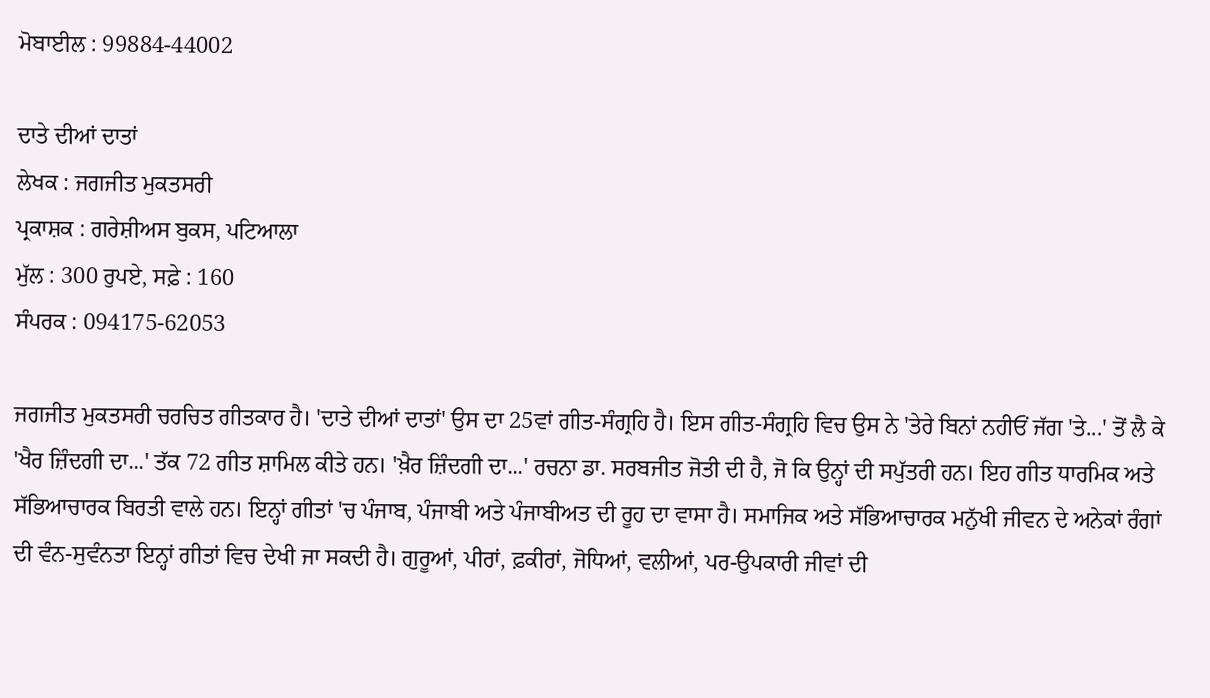ਮੋਬਾਈਲ : 99884-44002

ਦਾਤੇ ਦੀਆਂ ਦਾਤਾਂ
ਲੇਖਕ : ਜਗਜੀਤ ਮੁਕਤਸਰੀ
ਪ੍ਰਕਾਸ਼ਕ : ਗਰੇਸ਼ੀਅਸ ਬੁਕਸ, ਪਟਿਆਲਾ
ਮੁੱਲ : 300 ਰੁਪਏ, ਸਫ਼ੇ : 160
ਸੰਪਰਕ : 094175-62053

ਜਗਜੀਤ ਮੁਕਤਸਰੀ ਚਰਚਿਤ ਗੀਤਕਾਰ ਹੈ। 'ਦਾਤੇ ਦੀਆਂ ਦਾਤਾਂ' ਉਸ ਦਾ 25ਵਾਂ ਗੀਤ-ਸੰਗ੍ਰਹਿ ਹੈ। ਇਸ ਗੀਤ-ਸੰਗ੍ਰਹਿ ਵਿਚ ਉਸ ਨੇ 'ਤੇਰੇ ਬਿਨਾਂ ਨਹੀਓਂ ਜੱਗ 'ਤੇ...' ਤੋਂ ਲੈ ਕੇ 'ਖੈਰ ਜ਼ਿੰਦਗੀ ਦਾ...' ਤੱਕ 72 ਗੀਤ ਸ਼ਾਮਿਲ ਕੀਤੇ ਹਨ। 'ਖ਼ੈਰ ਜ਼ਿੰਦਗੀ ਦਾ...' ਰਚਨਾ ਡਾ. ਸਰਬਜੀਤ ਜੋਤੀ ਦੀ ਹੈ, ਜੋ ਕਿ ਉਨ੍ਹਾਂ ਦੀ ਸਪੁੱਤਰੀ ਹਨ। ਇਹ ਗੀਤ ਧਾਰਮਿਕ ਅਤੇ ਸੱਭਿਆਚਾਰਕ ਬਿਰਤੀ ਵਾਲੇ ਹਨ। ਇਨ੍ਹਾਂ ਗੀਤਾਂ 'ਚ ਪੰਜਾਬ, ਪੰਜਾਬੀ ਅਤੇ ਪੰਜਾਬੀਅਤ ਦੀ ਰੂਹ ਦਾ ਵਾਸਾ ਹੈ। ਸਮਾਜਿਕ ਅਤੇ ਸੱਭਿਆਚਾਰਕ ਮਨੁੱਖੀ ਜੀਵਨ ਦੇ ਅਨੇਕਾਂ ਰੰਗਾਂ ਦੀ ਵੰਨ-ਸੁਵੰਨਤਾ ਇਨ੍ਹਾਂ ਗੀਤਾਂ ਵਿਚ ਦੇਖੀ ਜਾ ਸਕਦੀ ਹੈ। ਗੁਰੂਆਂ, ਪੀਰਾਂ, ਫ਼ਕੀਰਾਂ, ਜੋਧਿਆਂ, ਵਲੀਆਂ, ਪਰ-ਉਪਕਾਰੀ ਜੀਵਾਂ ਦੀ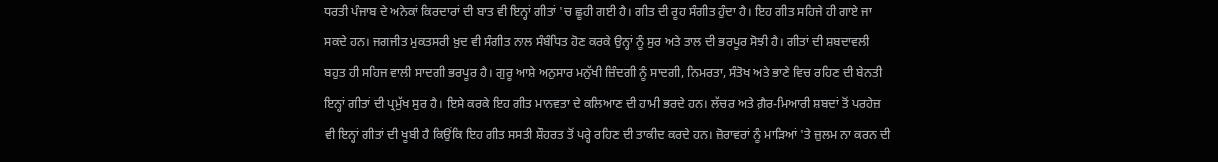ਧਰਤੀ ਪੰਜਾਬ ਦੇ ਅਨੇਕਾਂ ਕਿਰਦਾਰਾਂ ਦੀ ਬਾਤ ਵੀ ਇਨ੍ਹਾਂ ਗੀਤਾਂ 'ਚ ਛੂਹੀ ਗਈ ਹੈ। ਗੀਤ ਦੀ ਰੂਹ ਸੰਗੀਤ ਹੁੰਦਾ ਹੈ। ਇਹ ਗੀਤ ਸਹਿਜੇ ਹੀ ਗਾਏ ਜਾ ਸਕਦੇ ਹਨ। ਜਗਜੀਤ ਮੁਕਤਸਰੀ ਖ਼ੁਦ ਵੀ ਸੰਗੀਤ ਨਾਲ ਸੰਬੰਧਿਤ ਹੋਣ ਕਰਕੇ ਉਨ੍ਹਾਂ ਨੂੰ ਸੁਰ ਅਤੇ ਤਾਲ ਦੀ ਭਰਪੂਰ ਸੋਝੀ ਹੈ। ਗੀਤਾਂ ਦੀ ਸ਼ਬਦਾਵਲੀ ਬਹੁਤ ਹੀ ਸਹਿਜ ਵਾਲੀ ਸਾਦਗੀ ਭਰਪੂਰ ਹੈ। ਗੁਰੂ ਆਸ਼ੇ ਅਨੁਸਾਰ ਮਨੁੱਖੀ ਜ਼ਿੰਦਗੀ ਨੂੰ ਸਾਦਗੀ, ਨਿਮਰਤਾ, ਸੰਤੋਖ ਅਤੇ ਭਾਣੇ ਵਿਚ ਰਹਿਣ ਦੀ ਬੇਨਤੀ ਇਨ੍ਹਾਂ ਗੀਤਾਂ ਦੀ ਪ੍ਰਮੁੱਖ ਸੁਰ ਹੈ। ਇਸੇ ਕਰਕੇ ਇਹ ਗੀਤ ਮਾਨਵਤਾ ਦੇ ਕਲਿਆਣ ਦੀ ਹਾਮੀ ਭਰਦੇ ਹਨ। ਲੱਚਰ ਅਤੇ ਗ਼ੈਰ-ਮਿਆਰੀ ਸ਼ਬਦਾਂ ਤੋਂ ਪਰਹੇਜ਼ ਵੀ ਇਨ੍ਹਾਂ ਗੀਤਾਂ ਦੀ ਖੂਬੀ ਹੈ ਕਿਉਂਕਿ ਇਹ ਗੀਤ ਸਸਤੀ ਸ਼ੌਹਰਤ ਤੋਂ ਪਰ੍ਹੇ ਰਹਿਣ ਦੀ ਤਾਕੀਦ ਕਰਦੇ ਹਨ। ਜ਼ੋਰਾਵਰਾਂ ਨੂੰ ਮਾੜਿਆਂ 'ਤੇ ਜ਼ੁਲਮ ਨਾ ਕਰਨ ਦੀ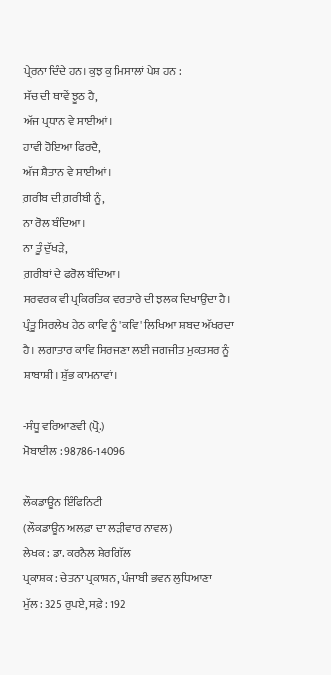ਪ੍ਰੇਰਨਾ ਦਿੰਦੇ ਹਨ। ਕੁਝ ਕੁ ਮਿਸਾਲਾਂ ਪੇਸ਼ ਹਨ :
ਸੱਚ ਦੀ ਥਾਵੇਂ ਝੂਠ ਹੈ,
ਅੱਜ ਪ੍ਰਧਾਨ ਵੇ ਸਾਈਆਂ।
ਹਾਵੀ ਹੋਇਆ ਫਿਰਦੈ,
ਅੱਜ ਸ਼ੈਤਾਨ ਵੇ ਸਾਈਆਂ।
ਗ਼ਰੀਬ ਦੀ ਗ਼ਰੀਬੀ ਨੂੰ,
ਨਾ ਰੋਲ ਬੰਦਿਆ।
ਨਾ ਤੂੰ ਦੁੱਖੜੇ,
ਗ਼ਰੀਬਾਂ ਦੇ ਫਰੋਲ ਬੰਦਿਆ।
ਸਰਵਰਕ ਵੀ ਪ੍ਰਕਿਰਤਿਕ ਵਰਤਾਰੇ ਦੀ ਝਲਕ ਦਿਖਾਉਂਦਾ ਹੈ। ਪ੍ਰੰਤੂ ਸਿਰਲੇਖ ਹੇਠ ਕਾਵਿ ਨੂੰ 'ਕਵਿ' ਲਿਖਿਆ ਸ਼ਬਦ ਅੱਖਰਦਾ ਹੈ। ਲਗਾਤਾਰ ਕਾਵਿ ਸਿਰਜਣਾ ਲਈ ਜਗਜੀਤ ਮੁਕਤਸਰ ਨੂੰ ਸ਼ਾਬਾਸ਼ੀ। ਸ਼ੁੱਭ ਕਾਮਨਾਵਾਂ।

-ਸੰਧੂ ਵਰਿਆਣਵੀ (ਪ੍ਰੋ.)
ਮੋਬਾਈਲ : 98786-14096

ਲੌਕਡਾਊਨ ਇੰਫਿਨਿਟੀ
(ਲੌਕਡਾਊਨ ਅਲਫ਼ਾ ਦਾ ਲੜੀਵਾਰ ਨਾਵਲ)
ਲੇਖਕ : ਡਾ. ਕਰਨੈਲ ਸ਼ੇਰਗਿੱਲ
ਪ੍ਰਕਾਸ਼ਕ : ਚੇਤਨਾ ਪ੍ਰਕਾਸ਼ਨ, ਪੰਜਾਬੀ ਭਵਨ ਲੁਧਿਆਣਾ
ਮੁੱਲ : 325 ਰੁਪਏ, ਸਫ਼ੇ : 192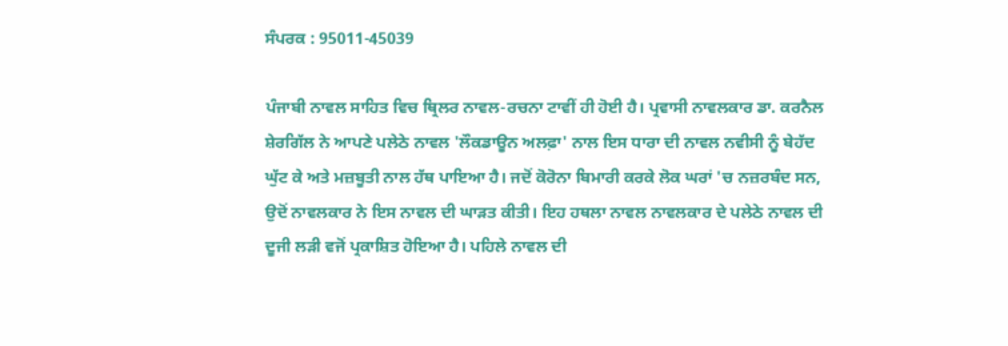ਸੰਪਰਕ : 95011-45039

ਪੰਜਾਬੀ ਨਾਵਲ ਸਾਹਿਤ ਵਿਚ ਥ੍ਰਿਲਰ ਨਾਵਲ-ਰਚਨਾ ਟਾਵੀਂ ਹੀ ਹੋਈ ਹੈ। ਪ੍ਰਵਾਸੀ ਨਾਵਲਕਾਰ ਡਾ. ਕਰਨੈਲ ਸ਼ੇਰਗਿੱਲ ਨੇ ਆਪਣੇ ਪਲੇਠੇ ਨਾਵਲ 'ਲੌਕਡਾਊਨ ਅਲਫ਼ਾ' ਨਾਲ ਇਸ ਧਾਰਾ ਦੀ ਨਾਵਲ ਨਵੀਸੀ ਨੂੰ ਬੇਹੱਦ ਘੁੱਟ ਕੇ ਅਤੇ ਮਜ਼ਬੂਤੀ ਨਾਲ ਹੱਥ ਪਾਇਆ ਹੈ। ਜਦੋਂ ਕੋਰੋਨਾ ਬਿਮਾਰੀ ਕਰਕੇ ਲੋਕ ਘਰਾਂ 'ਚ ਨਜ਼ਰਬੰਦ ਸਨ, ਉਦੋਂ ਨਾਵਲਕਾਰ ਨੇ ਇਸ ਨਾਵਲ ਦੀ ਘਾੜਤ ਕੀਤੀ। ਇਹ ਹਥਲਾ ਨਾਵਲ ਨਾਵਲਕਾਰ ਦੇ ਪਲੇਠੇ ਨਾਵਲ ਦੀ ਦੂਜੀ ਲੜੀ ਵਜੋਂ ਪ੍ਰਕਾਸ਼ਿਤ ਹੋਇਆ ਹੈ। ਪਹਿਲੇ ਨਾਵਲ ਦੀ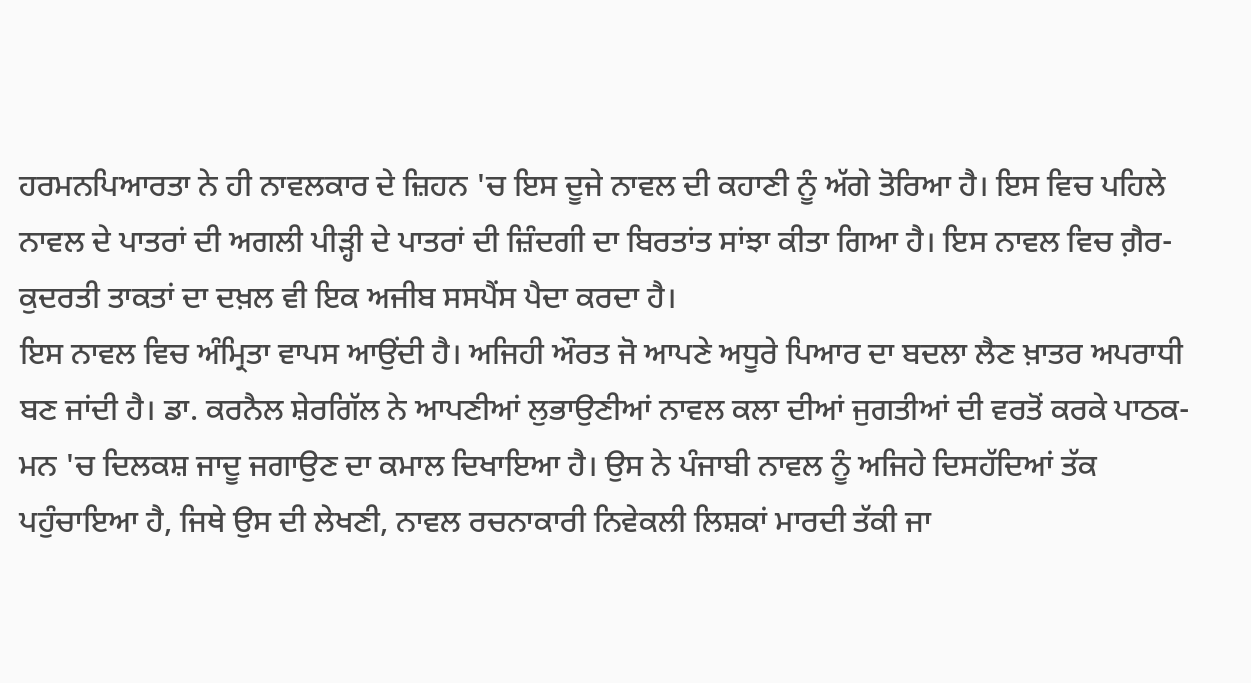ਹਰਮਨਪਿਆਰਤਾ ਨੇ ਹੀ ਨਾਵਲਕਾਰ ਦੇ ਜ਼ਿਹਨ 'ਚ ਇਸ ਦੂਜੇ ਨਾਵਲ ਦੀ ਕਹਾਣੀ ਨੂੰ ਅੱਗੇ ਤੋਰਿਆ ਹੈ। ਇਸ ਵਿਚ ਪਹਿਲੇ ਨਾਵਲ ਦੇ ਪਾਤਰਾਂ ਦੀ ਅਗਲੀ ਪੀੜ੍ਹੀ ਦੇ ਪਾਤਰਾਂ ਦੀ ਜ਼ਿੰਦਗੀ ਦਾ ਬਿਰਤਾਂਤ ਸਾਂਝਾ ਕੀਤਾ ਗਿਆ ਹੈ। ਇਸ ਨਾਵਲ ਵਿਚ ਗ਼ੈਰ-ਕੁਦਰਤੀ ਤਾਕਤਾਂ ਦਾ ਦਖ਼ਲ ਵੀ ਇਕ ਅਜੀਬ ਸਸਪੈਂਸ ਪੈਦਾ ਕਰਦਾ ਹੈ।
ਇਸ ਨਾਵਲ ਵਿਚ ਅੰਮ੍ਰਿਤਾ ਵਾਪਸ ਆਉਂਦੀ ਹੈ। ਅਜਿਹੀ ਔਰਤ ਜੋ ਆਪਣੇ ਅਧੂਰੇ ਪਿਆਰ ਦਾ ਬਦਲਾ ਲੈਣ ਖ਼ਾਤਰ ਅਪਰਾਧੀ ਬਣ ਜਾਂਦੀ ਹੈ। ਡਾ. ਕਰਨੈਲ ਸ਼ੇਰਗਿੱਲ ਨੇ ਆਪਣੀਆਂ ਲੁਭਾਉਣੀਆਂ ਨਾਵਲ ਕਲਾ ਦੀਆਂ ਜੁਗਤੀਆਂ ਦੀ ਵਰਤੋਂ ਕਰਕੇ ਪਾਠਕ-ਮਨ 'ਚ ਦਿਲਕਸ਼ ਜਾਦੂ ਜਗਾਉਣ ਦਾ ਕਮਾਲ ਦਿਖਾਇਆ ਹੈ। ਉਸ ਨੇ ਪੰਜਾਬੀ ਨਾਵਲ ਨੂੰ ਅਜਿਹੇ ਦਿਸਹੱਦਿਆਂ ਤੱਕ ਪਹੁੰਚਾਇਆ ਹੈ, ਜਿਥੇ ਉਸ ਦੀ ਲੇਖਣੀ, ਨਾਵਲ ਰਚਨਾਕਾਰੀ ਨਿਵੇਕਲੀ ਲਿਸ਼ਕਾਂ ਮਾਰਦੀ ਤੱਕੀ ਜਾ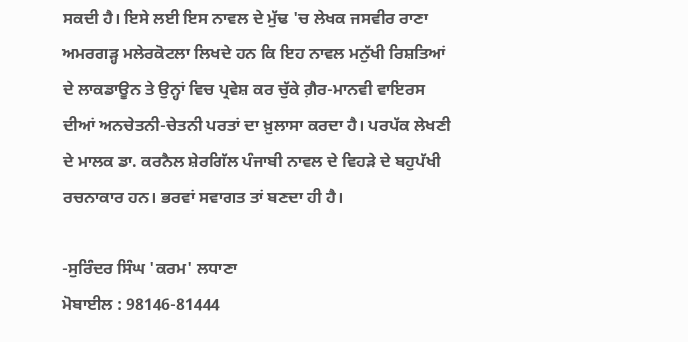ਸਕਦੀ ਹੈ। ਇਸੇ ਲਈ ਇਸ ਨਾਵਲ ਦੇ ਮੁੱਢ 'ਚ ਲੇਖਕ ਜਸਵੀਰ ਰਾਣਾ ਅਮਰਗੜ੍ਹ ਮਲੇਰਕੋਟਲਾ ਲਿਖਦੇ ਹਨ ਕਿ ਇਹ ਨਾਵਲ ਮਨੁੱਖੀ ਰਿਸ਼ਤਿਆਂ ਦੇ ਲਾਕਡਾਊਨ ਤੇ ਉਨ੍ਹਾਂ ਵਿਚ ਪ੍ਰਵੇਸ਼ ਕਰ ਚੁੱਕੇ ਗ਼ੈਰ-ਮਾਨਵੀ ਵਾਇਰਸ ਦੀਆਂ ਅਨਚੇਤਨੀ-ਚੇਤਨੀ ਪਰਤਾਂ ਦਾ ਖ਼ੁਲਾਸਾ ਕਰਦਾ ਹੈ। ਪਰਪੱਕ ਲੇਖਣੀ ਦੇ ਮਾਲਕ ਡਾ. ਕਰਨੈਲ ਸ਼ੇਰਗਿੱਲ ਪੰਜਾਬੀ ਨਾਵਲ ਦੇ ਵਿਹੜੇ ਦੇ ਬਹੁਪੱਖੀ ਰਚਨਾਕਾਰ ਹਨ। ਭਰਵਾਂ ਸਵਾਗਤ ਤਾਂ ਬਣਦਾ ਹੀ ਹੈ।

-ਸੁਰਿੰਦਰ ਸਿੰਘ 'ਕਰਮ' ਲਧਾਣਾ
ਮੋਬਾਈਲ : 98146-81444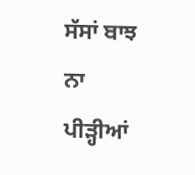ਸੱਸਾਂ ਬਾਝ ਨਾ
ਪੀੜ੍ਹੀਆਂ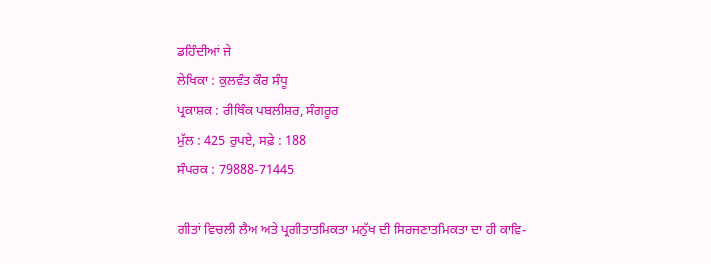ਡਹਿੰਦੀਆਂ ਜੇ
ਲੇਖਿਕਾ : ਕੁਲਵੰਤ ਕੌਰ ਸੰਧੂ
ਪ੍ਰਕਾਸ਼ਕ : ਰੀਥਿੰਕ ਪਬਲੀਸ਼ਰ, ਸੰਗਰੂਰ
ਮੁੱਲ : 425 ਰੁਪਏ, ਸਫ਼ੇ : 188
ਸੰਪਰਕ : 79888-71445

ਗੀਤਾਂ ਵਿਚਲੀ ਲੈਅ ਅਤੇ ਪ੍ਰਗੀਤਾਤਮਿਕਤਾ ਮਨੁੱਖ ਦੀ ਸਿਰਜਣਾਤਮਿਕਤਾ ਦਾ ਹੀ ਕਾਵਿ-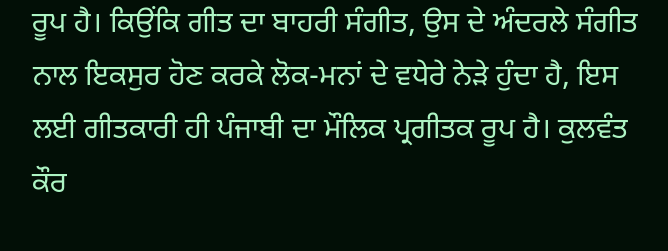ਰੂਪ ਹੈ। ਕਿਉਂਕਿ ਗੀਤ ਦਾ ਬਾਹਰੀ ਸੰਗੀਤ, ਉਸ ਦੇ ਅੰਦਰਲੇ ਸੰਗੀਤ ਨਾਲ ਇਕਸੁਰ ਹੋਣ ਕਰਕੇ ਲੋਕ-ਮਨਾਂ ਦੇ ਵਧੇਰੇ ਨੇੜੇ ਹੁੰਦਾ ਹੈ, ਇਸ ਲਈ ਗੀਤਕਾਰੀ ਹੀ ਪੰਜਾਬੀ ਦਾ ਮੌਲਿਕ ਪ੍ਰਗੀਤਕ ਰੂਪ ਹੈ। ਕੁਲਵੰਤ ਕੌਰ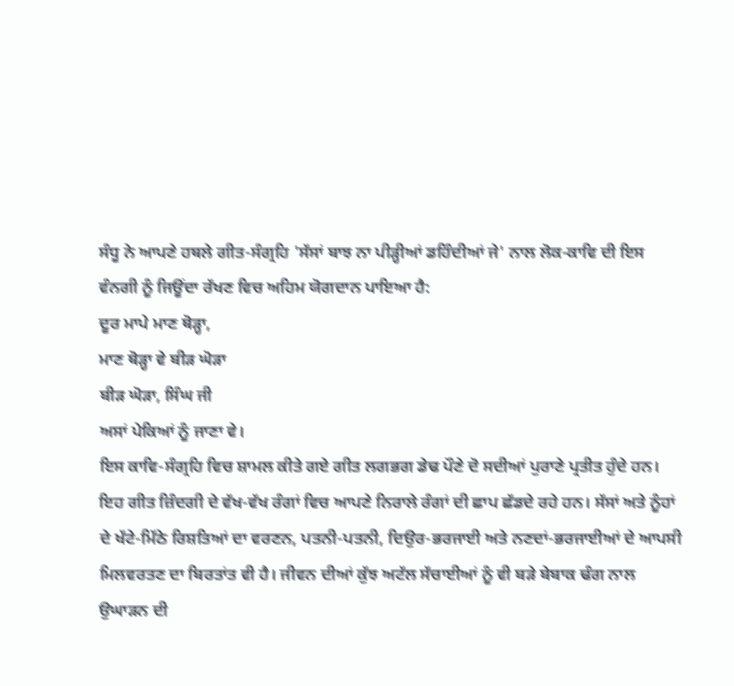ਸੰਧੂ ਨੇ ਆਪਣੇ ਹਥਲੇ ਗੀਤ-ਸੰਗ੍ਰਹਿ 'ਸੱਸਾਂ ਬਾਝ ਨਾ ਪੀੜ੍ਹੀਆਂ ਡਹਿੰਦੀਆਂ ਜੇ' ਨਾਲ ਲੋਕ-ਕਾਵਿ ਦੀ ਇਸ ਵੰਨਗੀ ਨੂੰ ਜਿਊਂਦਾ ਰੱਖਣ ਵਿਚ ਅਹਿਮ ਯੋਗਦਾਨ ਪਾਇਆ ਹੈ:
ਦੂਰ ਮਾਪੇ ਮਾਣ ਥੋੜ੍ਹਾ,
ਮਾਣ ਥੋੜ੍ਹਾ ਵੇ ਬੀੜ ਘੋੜਾ
ਬੀੜ ਘੋੜਾ, ਸਿੰਘ ਜੀ
ਅਸਾਂ ਪੇਕਿਆਂ ਨੂੰ ਜਾਣਾ ਵੇ।
ਇਸ ਕਾਵਿ-ਸੰਗ੍ਰਹਿ ਵਿਚ ਸ਼ਾਮਲ ਕੀਤੇ ਗਏ ਗੀਤ ਲਗਭਗ ਡੇਢ ਪੌਣੇ ਦੋ ਸਦੀਆਂ ਪੁਰਾਣੇ ਪ੍ਰਤੀਤ ਹੁੰਦੇ ਹਨ। ਇਹ ਗੀਤ ਜ਼ਿੰਦਗੀ ਦੇ ਵੱਖ-ਵੱਖ ਰੰਗਾਂ ਵਿਚ ਆਪਣੇ ਨਿਰਾਲੇ ਰੰਗਾਂ ਦੀ ਛਾਪ ਛੱਡਦੇ ਰਹੇ ਹਨ। ਸੱਸਾਂ ਅਤੇ ਨੂੰਹਾਂ ਦੇ ਖੱਟੇ-ਮਿੱਠੇ ਰਿਸ਼ਤਿਆਂ ਦਾ ਵਰਣਨ, ਪਤਨੀ-ਪਤਨੀ, ਦਿਉਰ-ਭਰਜਾਈ ਅਤੇ ਨਣਦਾਂ-ਭਰਜਾਈਆਂ ਦੇ ਆਪਸੀ ਮਿਲਵਰਤਣ ਦਾ ਬਿਰਤਾਂਤ ਵੀ ਹੈ। ਜੀਵਨ ਦੀਆਂ ਕੁੱਝ ਅਟੱਲ ਸੱਚਾਈਆਂ ਨੂੰ ਵੀ ਬੜੇ ਬੇਬਾਕ ਢੰਗ ਨਾਲ ਉਘਾੜਨ ਦੀ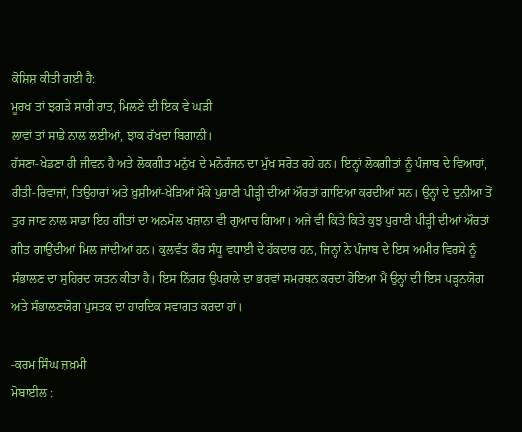ਕੋਸ਼ਿਸ਼ ਕੀਤੀ ਗਈ ਹੈ:
ਮੂਰਖ ਤਾਂ ਝਗੜੇ ਸਾਰੀ ਰਾਤ, ਮਿਲਣੇ ਦੀ ਇਕ ਵੇ ਘੜੀ
ਲਾਵਾਂ ਤਾਂ ਸਾਡੇ ਨਾਲ ਲਈਆਂ, ਝਾਕ ਰੱਖਦਾ ਬਿਗਾਨੀ।
ਹੱਸਣਾ-ਖੇਡਣਾ ਹੀ ਜੀਵਨ ਹੈ ਅਤੇ ਲੋਕਗੀਤ ਮਨੁੱਖ ਦੇ ਮਨੋਰੰਜਨ ਦਾ ਮੁੱਖ ਸਰੋਤ ਰਹੇ ਹਨ। ਇਨ੍ਹਾਂ ਲੋਕਗੀਤਾਂ ਨੂੰ ਪੰਜਾਬ ਦੇ ਵਿਆਹਾਂ, ਰੀਤੀ-ਰਿਵਾਜਾਂ, ਤਿਉਹਾਰਾਂ ਅਤੇ ਖ਼ੁਸ਼ੀਆਂ-ਖੇੜਿਆਂ ਮੌਕੇ ਪੁਰਾਣੀ ਪੀੜ੍ਹੀ ਦੀਆਂ ਔਰਤਾਂ ਗਾਇਆ ਕਰਦੀਆਂ ਸਨ। ਉਨ੍ਹਾਂ ਦੇ ਦੁਨੀਆ ਤੋਂ ਤੁਰ ਜਾਣ ਨਾਲ ਸਾਡਾ ਇਹ ਗੀਤਾਂ ਦਾ ਅਨਮੋਲ ਖਜ਼ਾਨਾ ਵੀ ਗੁਆਚ ਗਿਆ। ਅਜੇ ਵੀ ਕਿਤੇ ਕਿਤੇ ਕੁਝ ਪੁਰਾਣੀ ਪੀੜ੍ਹੀ ਦੀਆਂ ਔਰਤਾਂ ਗੀਤ ਗਾਉਂਦੀਆਂ ਮਿਲ ਜਾਂਦੀਆਂ ਹਨ। ਕੁਲਵੰਤ ਕੌਰ ਸੰਧੂ ਵਧਾਈ ਦੇ ਹੱਕਦਾਰ ਹਨ, ਜਿਨ੍ਹਾਂ ਨੇ ਪੰਜਾਬ ਦੇ ਇਸ ਅਮੀਰ ਵਿਰਸੇ ਨੂੰ ਸੰਭਾਲਣ ਦਾ ਸੁਹਿਰਦ ਯਤਨ ਕੀਤਾ ਹੈ। ਇਸ ਨਿੱਗਰ ਉਪਰਾਲੇ ਦਾ ਭਰਵਾਂ ਸਮਰਥਨ ਕਰਦਾ ਹੋਇਆ ਮੈਂ ਉਨ੍ਹਾਂ ਦੀ ਇਸ ਪੜ੍ਹਨਯੋਗ ਅਤੇ ਸੰਭਾਲਣਯੋਗ ਪੁਸਤਕ ਦਾ ਹਾਰਦਿਕ ਸਵਾਗਤ ਕਰਦਾ ਹਾਂ।

-ਕਰਮ ਸਿੰਘ ਜ਼ਖ਼ਮੀ
ਮੋਬਾਈਲ :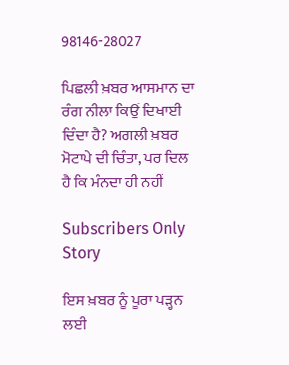98146-28027

ਪਿਛਲੀ ਖ਼ਬਰ ਆਸਮਾਨ ਦਾ ਰੰਗ ਨੀਲਾ ਕਿਉਂ ਦਿਖਾਈ ਦਿੰਦਾ ਹੈ? ਅਗਲੀ ਖ਼ਬਰ ਮੋਟਾਪੇ ਦੀ ਚਿੰਤਾ, ਪਰ ਦਿਲ ਹੈ ਕਿ ਮੰਨਦਾ ਹੀ ਨਹੀਂ

Subscribers Only Story

ਇਸ ਖ਼ਬਰ ਨੂੰ ਪੂਰਾ ਪੜ੍ਹਨ ਲਈ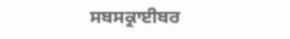ਸਬਸਕ੍ਰਾਈਬਰ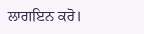ਲਾਗਇਨ ਕਰੋ।